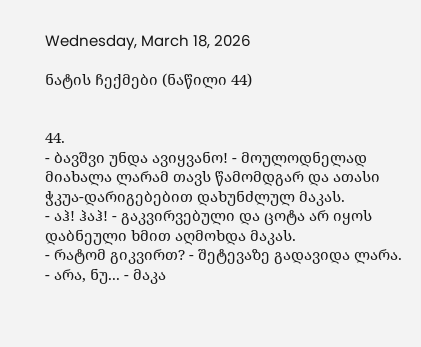Wednesday, March 18, 2026

ნატის ჩექმები (ნაწილი 44)


44.
- ბავშვი უნდა ავიყვანო! - მოულოდნელად მიახალა ლარამ თავს წამომდგარ და ათასი ჭკუა-დარიგებებით დახუნძლულ მაკას.
- აჰ! ჰაჰ! - გაკვირვებული და ცოტა არ იყოს დაბნეული ხმით აღმოხდა მაკას.
- რატომ გიკვირთ? - შეტევაზე გადავიდა ლარა.
- არა, ნუ... - მაკა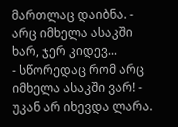მართლაც დაიბნა. - არც იმხელა ასაკში ხარ, ჯერ კიდევ...
- სწორედაც რომ არც იმხელა ასაკში ვარ! - უკან არ იხევდა ლარა.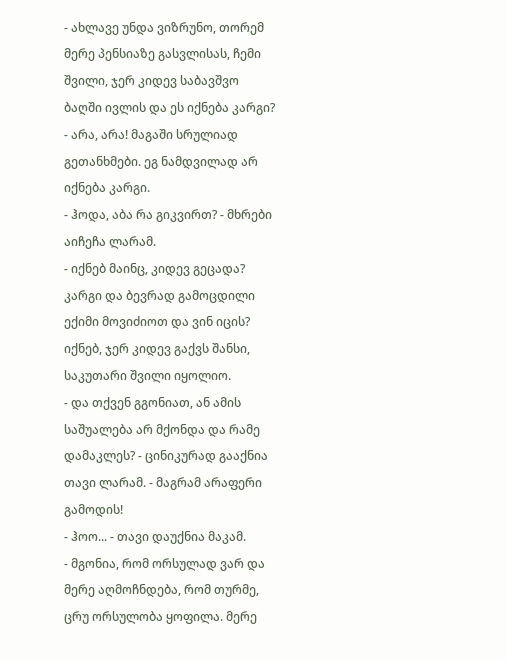- ახლავე უნდა ვიზრუნო, თორემ მერე პენსიაზე გასვლისას, ჩემი შვილი, ჯერ კიდევ საბავშვო ბაღში ივლის და ეს იქნება კარგი?
- არა, არა! მაგაში სრულიად გეთანხმები. ეგ ნამდვილად არ იქნება კარგი.
- ჰოდა, აბა რა გიკვირთ? - მხრები აიჩეჩა ლარამ.
- იქნებ მაინც, კიდევ გეცადა? კარგი და ბევრად გამოცდილი ექიმი მოვიძიოთ და ვინ იცის? იქნებ, ჯერ კიდევ გაქვს შანსი, საკუთარი შვილი იყოლიო.
- და თქვენ გგონიათ, ან ამის საშუალება არ მქონდა და რამე დამაკლეს? - ცინიკურად გააქნია თავი ლარამ. - მაგრამ არაფერი გამოდის!
- ჰოო... - თავი დაუქნია მაკამ.
- მგონია, რომ ორსულად ვარ და მერე აღმოჩნდება, რომ თურმე, ცრუ ორსულობა ყოფილა. მერე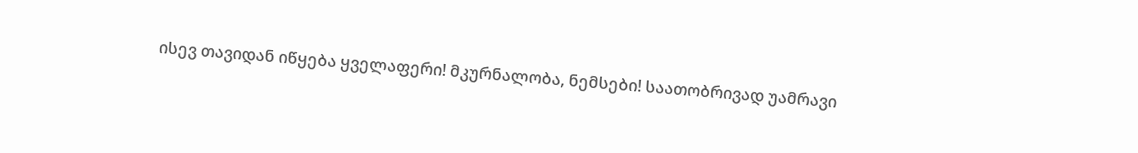ისევ თავიდან იწყება ყველაფერი! მკურნალობა, ნემსები! საათობრივად უამრავი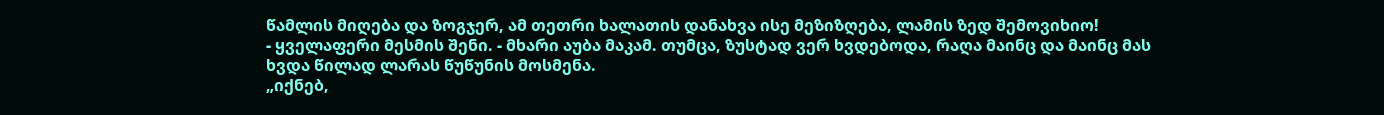წამლის მიღება და ზოგჯერ, ამ თეთრი ხალათის დანახვა ისე მეზიზღება, ლამის ზედ შემოვიხიო!
- ყველაფერი მესმის შენი. - მხარი აუბა მაკამ. თუმცა, ზუსტად ვერ ხვდებოდა, რაღა მაინც და მაინც მას ხვდა წილად ლარას წუწუნის მოსმენა.
„იქნებ,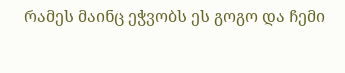რამეს მაინც ეჭვობს ეს გოგო და ჩემი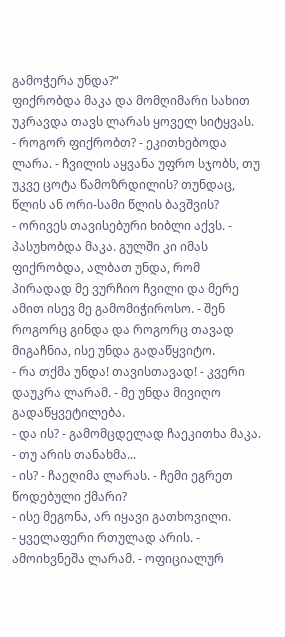გამოჭერა უნდა?“
ფიქრობდა მაკა და მომღიმარი სახით უკრავდა თავს ლარას ყოველ სიტყვას.
- როგორ ფიქრობთ? - ეკითხებოდა ლარა. - ჩვილის აყვანა უფრო სჯობს, თუ უკვე ცოტა წამოზრდილის? თუნდაც, წლის ან ორი-სამი წლის ბავშვის?
- ორივეს თავისებური ხიბლი აქვს. - პასუხობდა მაკა. გულში კი იმას ფიქრობდა, ალბათ უნდა, რომ პირადად მე ვურჩიო ჩვილი და მერე ამით ისევ მე გამომიჭიროსო. - შენ როგორც გინდა და როგორც თავად მიგაჩნია, ისე უნდა გადაწყვიტო.
- რა თქმა უნდა! თავისთავად! - კვერი დაუკრა ლარამ. - მე უნდა მივიღო გადაწყვეტილება.
- და ის? - გამომცდელად ჩაეკითხა მაკა. - თუ არის თანახმა...
- ის? - ჩაეღიმა ლარას. - ჩემი ეგრეთ წოდებული ქმარი?
- ისე მეგონა, არ იყავი გათხოვილი.
- ყველაფერი რთულად არის. - ამოიხვნეშა ლარამ. - ოფიციალურ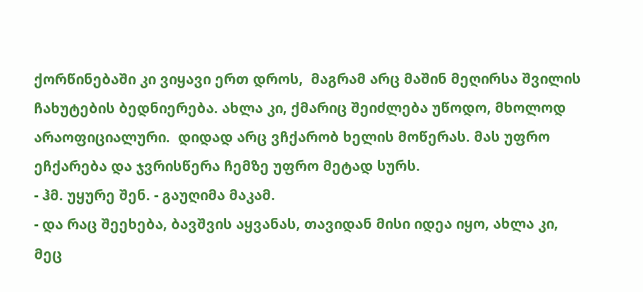ქორწინებაში კი ვიყავი ერთ დროს,  მაგრამ არც მაშინ მეღირსა შვილის ჩახუტების ბედნიერება. ახლა კი, ქმარიც შეიძლება უწოდო, მხოლოდ არაოფიციალური.  დიდად არც ვჩქარობ ხელის მოწერას. მას უფრო ეჩქარება და ჯვრისწერა ჩემზე უფრო მეტად სურს.
- ჰმ. უყურე შენ. - გაუღიმა მაკამ.
- და რაც შეეხება, ბავშვის აყვანას, თავიდან მისი იდეა იყო, ახლა კი, მეც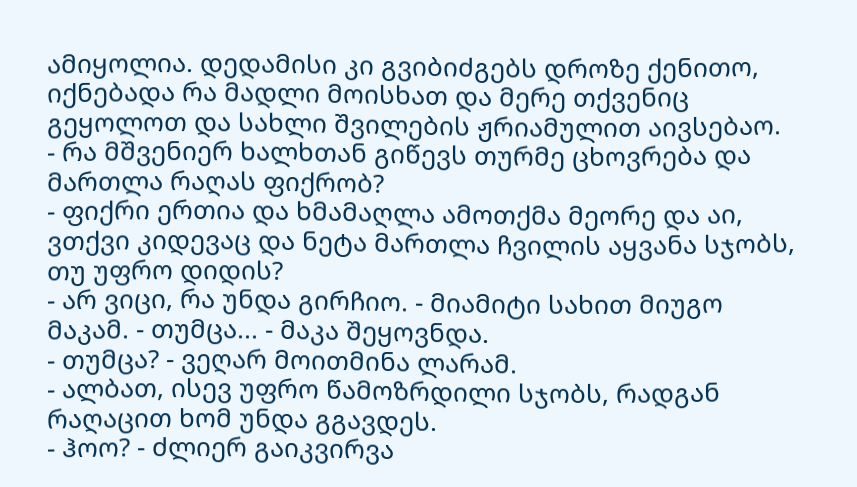ამიყოლია. დედამისი კი გვიბიძგებს დროზე ქენითო, იქნებადა რა მადლი მოისხათ და მერე თქვენიც გეყოლოთ და სახლი შვილების ჟრიამულით აივსებაო.
- რა მშვენიერ ხალხთან გიწევს თურმე ცხოვრება და მართლა რაღას ფიქრობ?
- ფიქრი ერთია და ხმამაღლა ამოთქმა მეორე და აი, ვთქვი კიდევაც და ნეტა მართლა ჩვილის აყვანა სჯობს, თუ უფრო დიდის?
- არ ვიცი, რა უნდა გირჩიო. - მიამიტი სახით მიუგო მაკამ. - თუმცა... - მაკა შეყოვნდა.
- თუმცა? - ვეღარ მოითმინა ლარამ.
- ალბათ, ისევ უფრო წამოზრდილი სჯობს, რადგან რაღაცით ხომ უნდა გგავდეს.
- ჰოო? - ძლიერ გაიკვირვა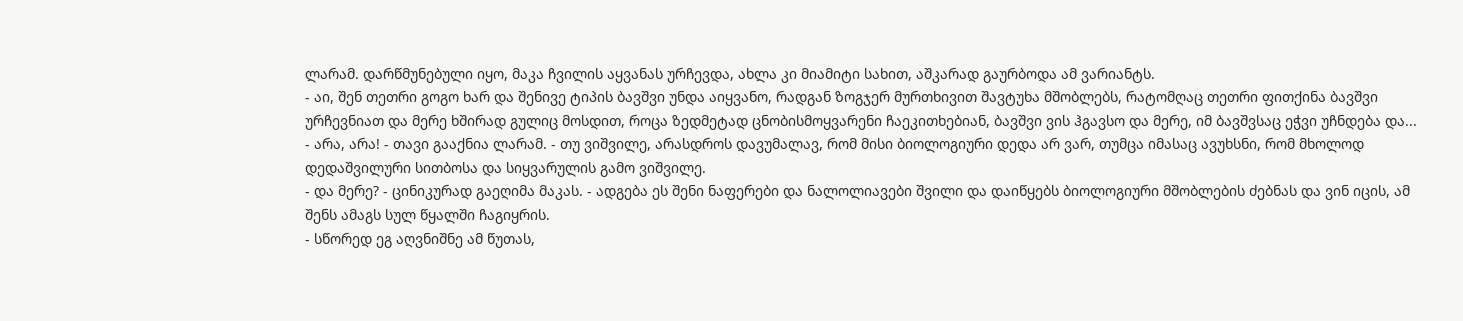ლარამ. დარწმუნებული იყო, მაკა ჩვილის აყვანას ურჩევდა, ახლა კი მიამიტი სახით, აშკარად გაურბოდა ამ ვარიანტს.
- აი, შენ თეთრი გოგო ხარ და შენივე ტიპის ბავშვი უნდა აიყვანო, რადგან ზოგჯერ მურთხივით შავტუხა მშობლებს, რატომღაც თეთრი ფითქინა ბავშვი ურჩევნიათ და მერე ხშირად გულიც მოსდით, როცა ზედმეტად ცნობისმოყვარენი ჩაეკითხებიან, ბავშვი ვის ჰგავსო და მერე, იმ ბავშვსაც ეჭვი უჩნდება და...
- არა, არა! - თავი გააქნია ლარამ. - თუ ვიშვილე, არასდროს დავუმალავ, რომ მისი ბიოლოგიური დედა არ ვარ, თუმცა იმასაც ავუხსნი, რომ მხოლოდ დედაშვილური სითბოსა და სიყვარულის გამო ვიშვილე.
- და მერე? - ცინიკურად გაეღიმა მაკას. - ადგება ეს შენი ნაფერები და ნალოლიავები შვილი და დაიწყებს ბიოლოგიური მშობლების ძებნას და ვინ იცის, ამ შენს ამაგს სულ წყალში ჩაგიყრის.
- სწორედ ეგ აღვნიშნე ამ წუთას,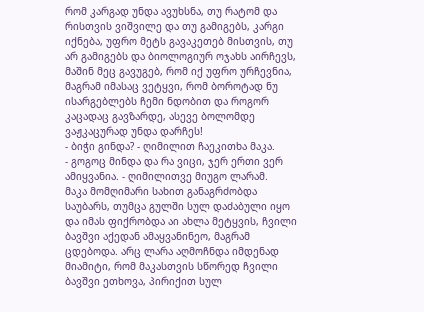რომ კარგად უნდა ავუხსნა, თუ რატომ და რისთვის ვიშვილე და თუ გამიგებს, კარგი იქნება, უფრო მეტს გავაკეთებ მისთვის, თუ არ გამიგებს და ბიოლოგიურ ოჯახს აირჩევს, მაშინ მეც გავუგებ, რომ იქ უფრო ურჩევნია, მაგრამ იმასაც ვეტყვი, რომ ბოროტად ნუ ისარგებლებს ჩემი ნდობით და როგორ კაცადაც გავზარდე, ასევე ბოლომდე ვაჟკაცურად უნდა დარჩეს!
- ბიჭი გინდა? - ღიმილით ჩაეკითხა მაკა.
- გოგოც მინდა და რა ვიცი, ჯერ ერთი ვერ ამიყვანია. - ღიმილითვე მიუგო ლარამ.
მაკა მომღიმარი სახით განაგრძობდა საუბარს, თუმცა გულში სულ დაძაბული იყო და იმას ფიქრობდა აი ახლა მეტყვის, ჩვილი ბავშვი აქედან ამაყვანინეო, მაგრამ ცდებოდა. არც ლარა აღმოჩნდა იმდენად მიამიტი, რომ მაკასთვის სწორედ ჩვილი ბავშვი ეთხოვა, პირიქით სულ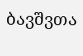ბავშვთა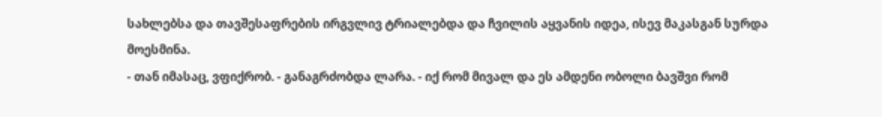სახლებსა და თავშესაფრების ირგვლივ ტრიალებდა და ჩვილის აყვანის იდეა, ისევ მაკასგან სურდა მოესმინა.
- თან იმასაც, ვფიქრობ. - განაგრძობდა ლარა. - იქ რომ მივალ და ეს ამდენი ობოლი ბავშვი რომ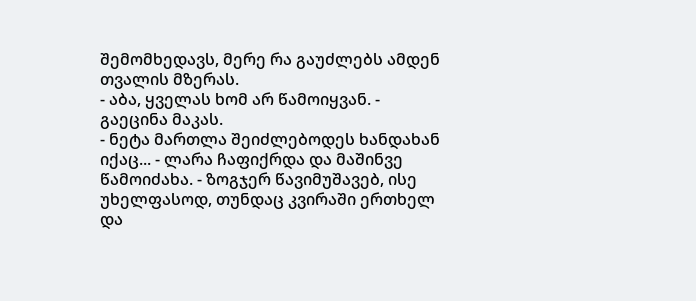შემომხედავს, მერე რა გაუძლებს ამდენ თვალის მზერას.
- აბა, ყველას ხომ არ წამოიყვან. - გაეცინა მაკას.
- ნეტა მართლა შეიძლებოდეს ხანდახან იქაც... - ლარა ჩაფიქრდა და მაშინვე წამოიძახა. - ზოგჯერ წავიმუშავებ, ისე უხელფასოდ, თუნდაც კვირაში ერთხელ და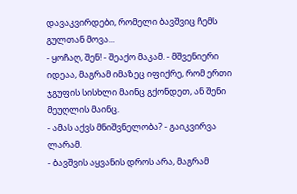დავაკვირდები, რომელი ბავშვიც ჩემს გულთან მოვა...
- ყოჩაღ, შენ! - შეაქო მაკამ. - მშვენიერი იდეაა, მაგრამ იმაზეც იფიქრე, რომ ერთი ჯგუფის სისხლი მაინც გქონდეთ, ან შენი მეუღლის მაინც.
- ამას აქვს მნიშვნელობა? - გაიკვირვა ლარამ.
- ბავშვის აყვანის დროს არა, მაგრამ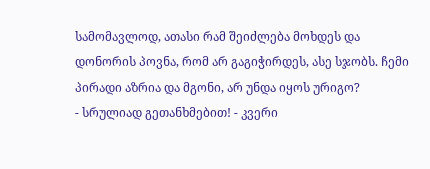სამომავლოდ, ათასი რამ შეიძლება მოხდეს და  დონორის პოვნა, რომ არ გაგიჭირდეს, ასე სჯობს. ჩემი პირადი აზრია და მგონი, არ უნდა იყოს ურიგო?
- სრულიად გეთანხმებით! - კვერი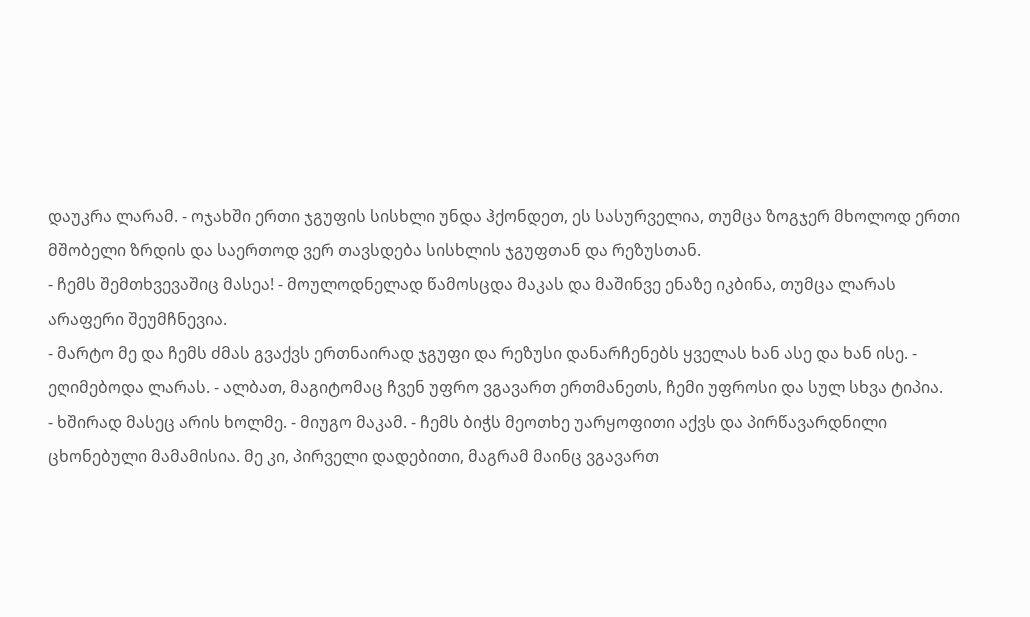დაუკრა ლარამ. - ოჯახში ერთი ჯგუფის სისხლი უნდა ჰქონდეთ, ეს სასურველია, თუმცა ზოგჯერ მხოლოდ ერთი მშობელი ზრდის და საერთოდ ვერ თავსდება სისხლის ჯგუფთან და რეზუსთან.
- ჩემს შემთხვევაშიც მასეა! - მოულოდნელად წამოსცდა მაკას და მაშინვე ენაზე იკბინა, თუმცა ლარას არაფერი შეუმჩნევია.
- მარტო მე და ჩემს ძმას გვაქვს ერთნაირად ჯგუფი და რეზუსი დანარჩენებს ყველას ხან ასე და ხან ისე. - ეღიმებოდა ლარას. - ალბათ, მაგიტომაც ჩვენ უფრო ვგავართ ერთმანეთს, ჩემი უფროსი და სულ სხვა ტიპია.
- ხშირად მასეც არის ხოლმე. - მიუგო მაკამ. - ჩემს ბიჭს მეოთხე უარყოფითი აქვს და პირწავარდნილი ცხონებული მამამისია. მე კი, პირველი დადებითი, მაგრამ მაინც ვგავართ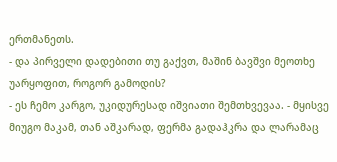ერთმანეთს.
- და პირველი დადებითი თუ გაქვთ, მაშინ ბავშვი მეოთხე უარყოფით, როგორ გამოდის?
- ეს ჩემო კარგო, უკიდურესად იშვიათი შემთხვევაა. - მყისვე მიუგო მაკამ, თან აშკარად, ფერმა გადაჰკრა და ლარამაც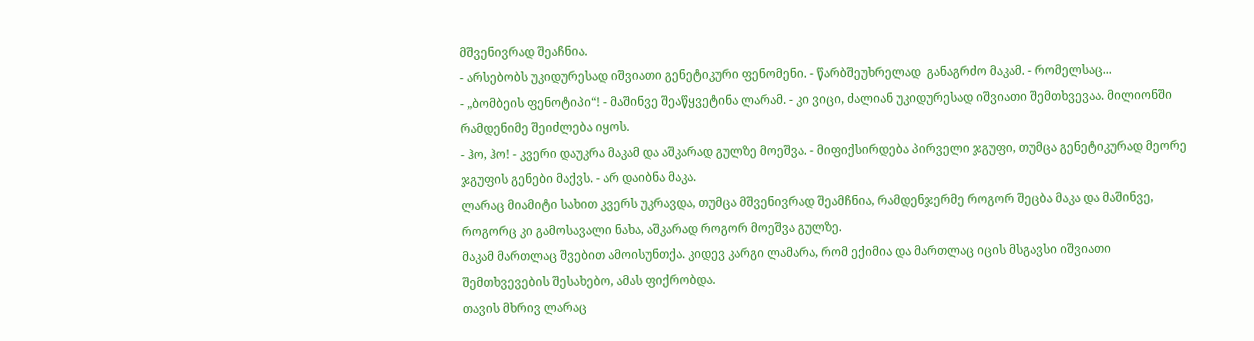მშვენივრად შეაჩნია.
- არსებობს უკიდურესად იშვიათი გენეტიკური ფენომენი. - წარბშეუხრელად  განაგრძო მაკამ. - რომელსაც...
- „ბომბეის ფენოტიპი“! - მაშინვე შეაწყვეტინა ლარამ. - კი ვიცი, ძალიან უკიდურესად იშვიათი შემთხვევაა. მილიონში რამდენიმე შეიძლება იყოს.
- ჰო, ჰო! - კვერი დაუკრა მაკამ და აშკარად გულზე მოეშვა. - მიფიქსირდება პირველი ჯგუფი, თუმცა გენეტიკურად მეორე ჯგუფის გენები მაქვს. - არ დაიბნა მაკა.
ლარაც მიამიტი სახით კვერს უკრავდა, თუმცა მშვენივრად შეამჩნია, რამდენჯერმე როგორ შეცბა მაკა და მაშინვე, როგორც კი გამოსავალი ნახა, აშკარად როგორ მოეშვა გულზე.
მაკამ მართლაც შვებით ამოისუნთქა. კიდევ კარგი ლამარა, რომ ექიმია და მართლაც იცის მსგავსი იშვიათი შემთხვევების შესახებო, ამას ფიქრობდა.
თავის მხრივ ლარაც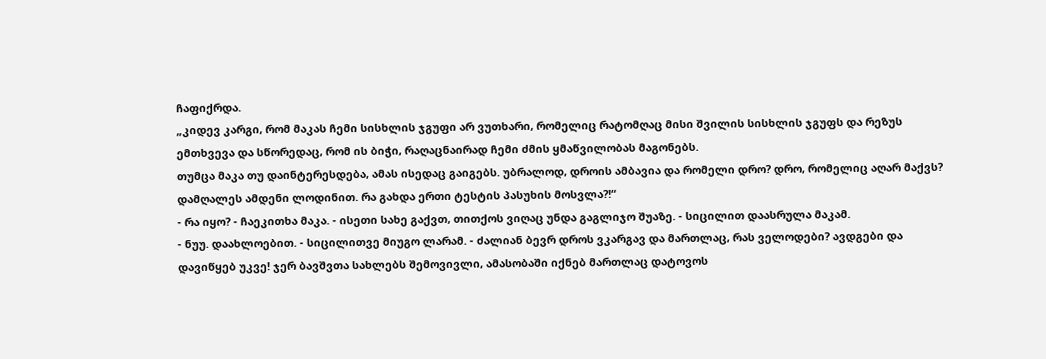ჩაფიქრდა.
„კიდევ კარგი, რომ მაკას ჩემი სისხლის ჯგუფი არ ვუთხარი, რომელიც რატომღაც მისი შვილის სისხლის ჯგუფს და რეზუს ემთხვევა და სწორედაც, რომ ის ბიჭი, რაღაცნაირად ჩემი ძმის ყმაწვილობას მაგონებს.
თუმცა მაკა თუ დაინტერესდება, ამას ისედაც გაიგებს. უბრალოდ, დროის ამბავია და რომელი დრო? დრო, რომელიც აღარ მაქვს? დამღალეს ამდენი ლოდინით. რა გახდა ერთი ტესტის პასუხის მოსვლა?!“
- რა იყო? - ჩაეკითხა მაკა. - ისეთი სახე გაქვთ, თითქოს ვიღაც უნდა გაგლიჯო შუაზე. - სიცილით დაასრულა მაკამ.
- ნუუ. დაახლოებით. - სიცილითვე მიუგო ლარამ. - ძალიან ბევრ დროს ვკარგავ და მართლაც, რას ველოდები? ავდგები და დავიწყებ უკვე! ჯერ ბავშვთა სახლებს შემოვივლი, ამასობაში იქნებ მართლაც დატოვოს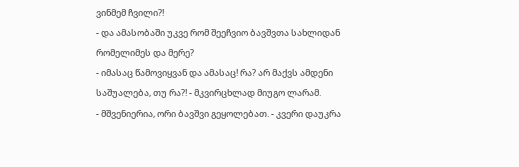ვინმემ ჩვილი?!
- და ამასობაში უკვე რომ შეეჩვიო ბავშვთა სახლიდან რომელიმეს და მერე?
- იმასაც წამოვიყვან და ამასაც! რა? არ მაქვს ამდენი საშუალება, თუ რა?! - მკვირცხლად მიუგო ლარამ.
- მშვენიერია, ორი ბავშვი გეყოლებათ. - კვერი დაუკრა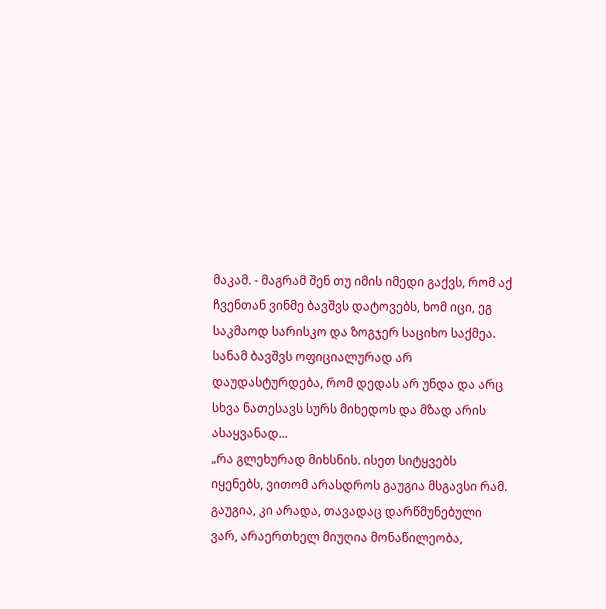მაკამ. - მაგრამ შენ თუ იმის იმედი გაქვს, რომ აქ ჩვენთან ვინმე ბავშვს დატოვებს, ხომ იცი, ეგ საკმაოდ სარისკო და ზოგჯერ საციხო საქმეა. სანამ ბავშვს ოფიციალურად არ დაუდასტურდება, რომ დედას არ უნდა და არც სხვა ნათესავს სურს მიხედოს და მზად არის ასაყვანად...
„რა გლეხურად მიხსნის. ისეთ სიტყვებს იყენებს, ვითომ არასდროს გაუგია მსგავსი რამ. გაუგია, კი არადა, თავადაც დარწმუნებული ვარ, არაერთხელ მიუღია მონაწილეობა,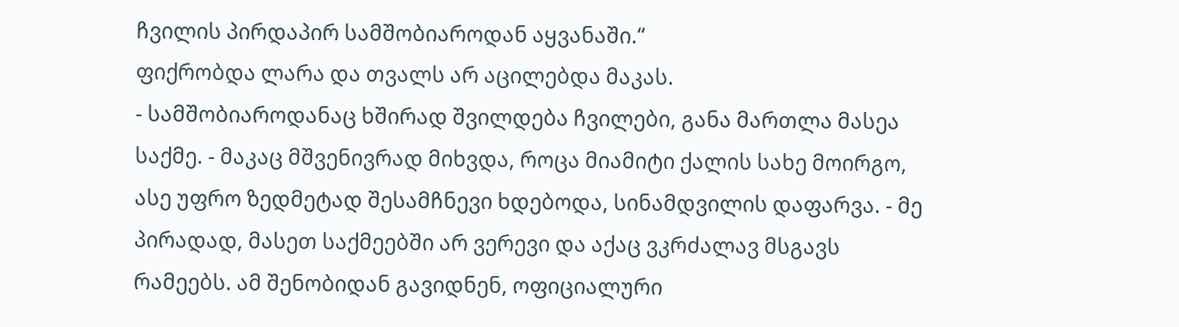ჩვილის პირდაპირ სამშობიაროდან აყვანაში.“
ფიქრობდა ლარა და თვალს არ აცილებდა მაკას.
- სამშობიაროდანაც ხშირად შვილდება ჩვილები, განა მართლა მასეა საქმე. - მაკაც მშვენივრად მიხვდა, როცა მიამიტი ქალის სახე მოირგო, ასე უფრო ზედმეტად შესამჩნევი ხდებოდა, სინამდვილის დაფარვა. - მე პირადად, მასეთ საქმეებში არ ვერევი და აქაც ვკრძალავ მსგავს რამეებს. ამ შენობიდან გავიდნენ, ოფიციალური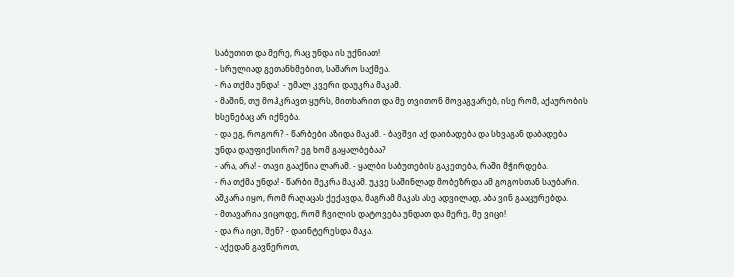საბუთით და მერე, რაც უნდა ის უქნიათ!
- სრულიად გეთანხმებით, საშარო საქმეა.
- რა თქმა უნდა!  - უმალ კვერი დაუკრა მაკამ.
- მაშინ, თუ მოჰკრავთ ყურს, მითხარით და მე თვითონ მოვაგვარებ, ისე რომ, აქაურობის ხსენებაც არ იქნება.
- და ეგ, როგორ? - წარბები აზიდა მაკამ. - ბავშვი აქ დაიბადება და სხვაგან დაბადება უნდა დაუფიქსირო? ეგ ხომ გაყალბებაა?
- არა, არა! - თავი გააქნია ლარამ. - ყალბი საბუთების გაკეთება, რაში მჭირდება.
- რა თქმა უნდა! - წარბი შეკრა მაკამ. უკვე საშინლად მობეზრდა ამ გოგოსთან საუბარი. აშკარა იყო, რომ რაღაცას ქექავდა, მაგრამ მაკას ასე ადვილად, აბა ვინ გააცურებდა.
- მთავარია ვიცოდე, რომ ჩვილის დატოვება უნდათ და მერე, მე ვიცი!
- და რა იცი, შენ? - დაინტერესდა მაკა.
- აქედან გავწეროთ,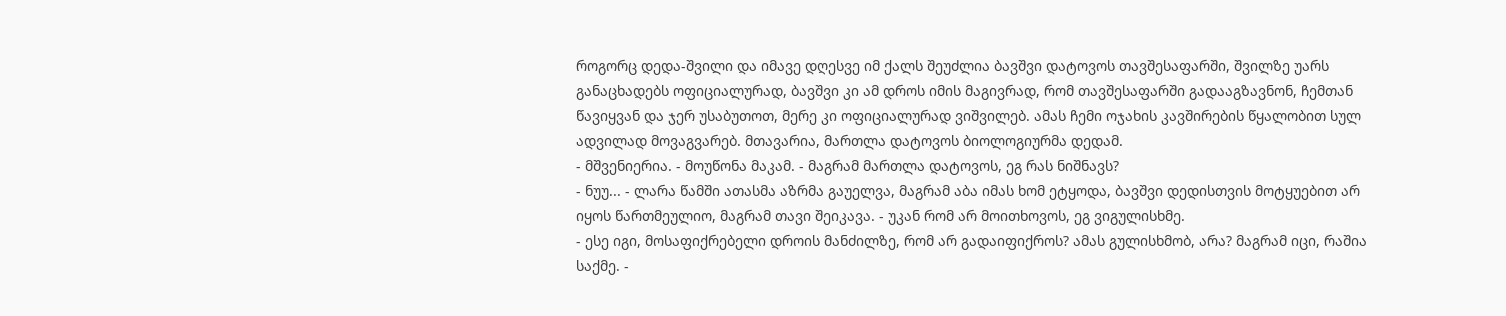როგორც დედა-შვილი და იმავე დღესვე იმ ქალს შეუძლია ბავშვი დატოვოს თავშესაფარში, შვილზე უარს განაცხადებს ოფიციალურად, ბავშვი კი ამ დროს იმის მაგივრად, რომ თავშესაფარში გადააგზავნონ, ჩემთან წავიყვან და ჯერ უსაბუთოთ, მერე კი ოფიციალურად ვიშვილებ. ამას ჩემი ოჯახის კავშირების წყალობით სულ ადვილად მოვაგვარებ. მთავარია, მართლა დატოვოს ბიოლოგიურმა დედამ.
- მშვენიერია. - მოუწონა მაკამ. - მაგრამ მართლა დატოვოს, ეგ რას ნიშნავს?
- ნუუ... - ლარა წამში ათასმა აზრმა გაუელვა, მაგრამ აბა იმას ხომ ეტყოდა, ბავშვი დედისთვის მოტყუებით არ იყოს წართმეულიო, მაგრამ თავი შეიკავა. - უკან რომ არ მოითხოვოს, ეგ ვიგულისხმე.
- ესე იგი, მოსაფიქრებელი დროის მანძილზე, რომ არ გადაიფიქროს? ამას გულისხმობ, არა? მაგრამ იცი, რაშია საქმე. -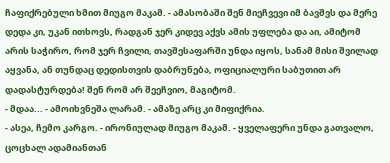ჩაფიქრებული ხმით მიუგო მაკამ. - ამასობაში შენ მიეჩვევი იმ ბავშვს და მერე დედა კი, უკან ითხოვს, რადგან ჯერ კიდევ აქვს ამის უფლება და აი, ამიტომ არის საჭირო, რომ ჯერ ჩვილი, თავშესაფარში უნდა იყოს, სანამ მისი შვილად აყვანა, ან თუნდაც დედისთვის დაბრუნება, ოფიციალური საბუთით არ დადასტურდება! შენ რომ არ შეეჩვიო, მაგიტომ.
- მდაა... - ამოიხვნეშა ლარამ. - ამაზე არც კი მიფიქრია.
- ასეა, ჩემო კარგო. - ირონიულად მიუგო მაკამ. - ყველაფერი უნდა გათვალო, ცოცხალ ადამიანთან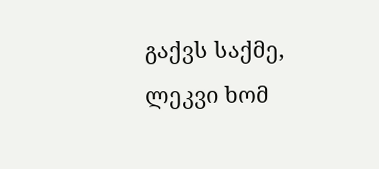გაქვს საქმე, ლეკვი ხომ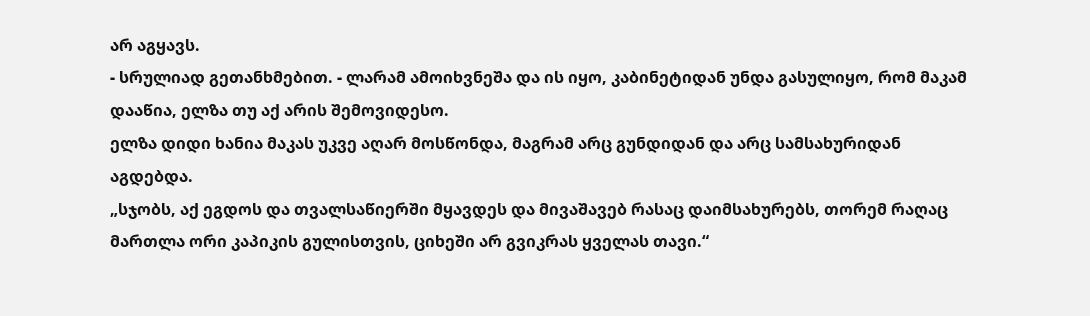არ აგყავს.
- სრულიად გეთანხმებით. - ლარამ ამოიხვნეშა და ის იყო, კაბინეტიდან უნდა გასულიყო, რომ მაკამ დააწია, ელზა თუ აქ არის შემოვიდესო.
ელზა დიდი ხანია მაკას უკვე აღარ მოსწონდა, მაგრამ არც გუნდიდან და არც სამსახურიდან აგდებდა.
„სჯობს, აქ ეგდოს და თვალსაწიერში მყავდეს და მივაშავებ რასაც დაიმსახურებს, თორემ რაღაც მართლა ორი კაპიკის გულისთვის, ციხეში არ გვიკრას ყველას თავი.“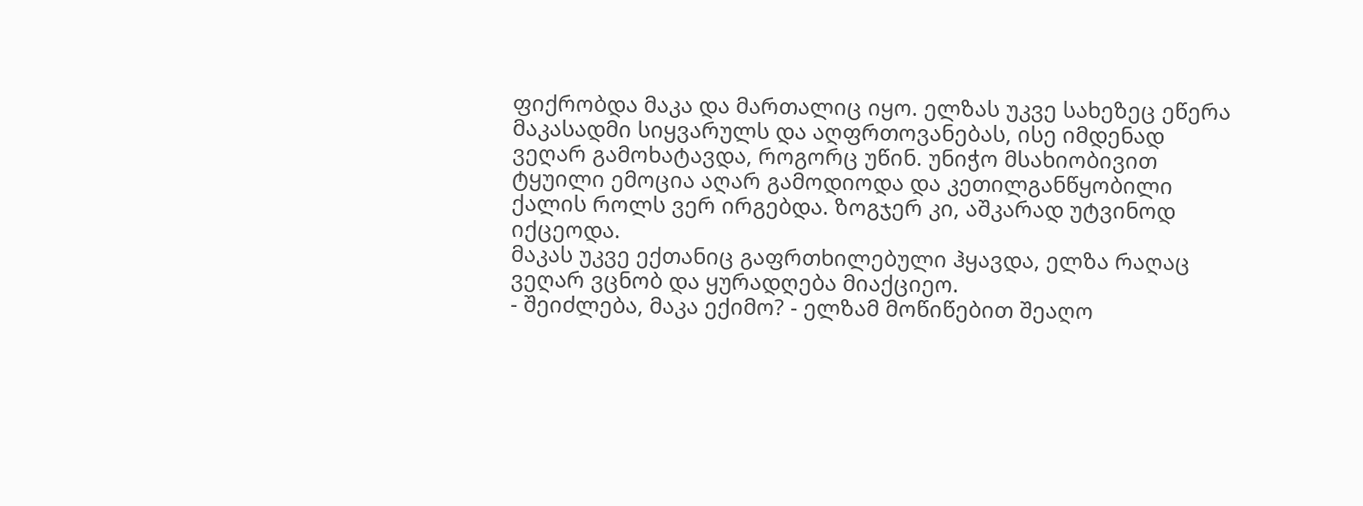ფიქრობდა მაკა და მართალიც იყო. ელზას უკვე სახეზეც ეწერა მაკასადმი სიყვარულს და აღფრთოვანებას, ისე იმდენად ვეღარ გამოხატავდა, როგორც უწინ. უნიჭო მსახიობივით ტყუილი ემოცია აღარ გამოდიოდა და კეთილგანწყობილი ქალის როლს ვერ ირგებდა. ზოგჯერ კი, აშკარად უტვინოდ იქცეოდა.
მაკას უკვე ექთანიც გაფრთხილებული ჰყავდა, ელზა რაღაც ვეღარ ვცნობ და ყურადღება მიაქციეო.
- შეიძლება, მაკა ექიმო? - ელზამ მოწიწებით შეაღო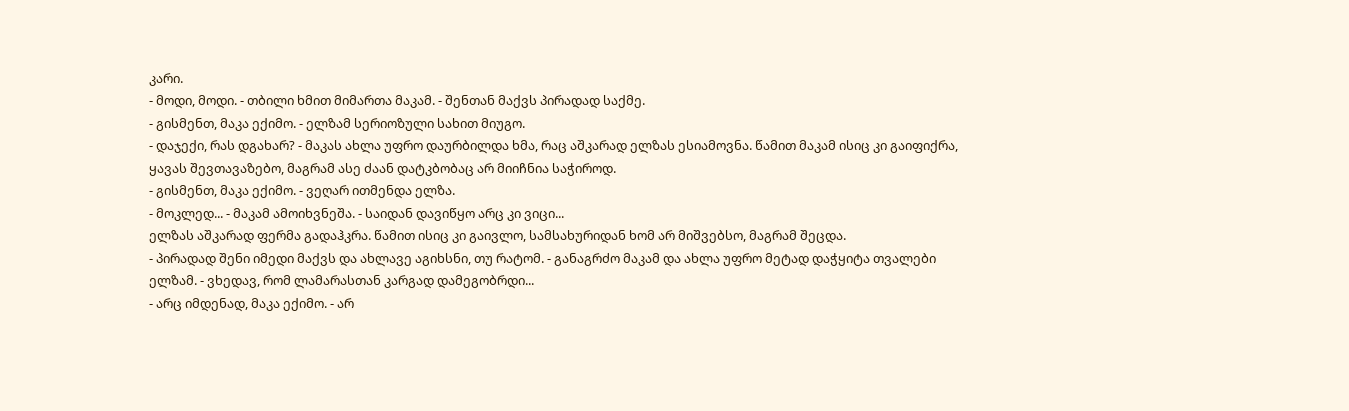კარი.
- მოდი, მოდი. - თბილი ხმით მიმართა მაკამ. - შენთან მაქვს პირადად საქმე.
- გისმენთ, მაკა ექიმო. - ელზამ სერიოზული სახით მიუგო.
- დაჯექი, რას დგახარ? - მაკას ახლა უფრო დაურბილდა ხმა, რაც აშკარად ელზას ესიამოვნა. წამით მაკამ ისიც კი გაიფიქრა, ყავას შევთავაზებო, მაგრამ ასე ძაან დატკბობაც არ მიიჩნია საჭიროდ.
- გისმენთ, მაკა ექიმო. - ვეღარ ითმენდა ელზა.
- მოკლედ... - მაკამ ამოიხვნეშა. - საიდან დავიწყო არც კი ვიცი...
ელზას აშკარად ფერმა გადაჰკრა. წამით ისიც კი გაივლო, სამსახურიდან ხომ არ მიშვებსო, მაგრამ შეცდა.
- პირადად შენი იმედი მაქვს და ახლავე აგიხსნი, თუ რატომ. - განაგრძო მაკამ და ახლა უფრო მეტად დაჭყიტა თვალები ელზამ. - ვხედავ, რომ ლამარასთან კარგად დამეგობრდი...
- არც იმდენად, მაკა ექიმო. - არ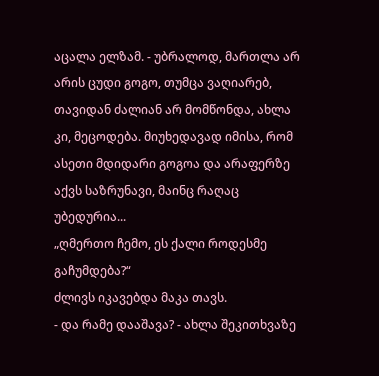აცალა ელზამ. - უბრალოდ, მართლა არ არის ცუდი გოგო, თუმცა ვაღიარებ, თავიდან ძალიან არ მომწონდა, ახლა კი, მეცოდება. მიუხედავად იმისა, რომ ასეთი მდიდარი გოგოა და არაფერზე აქვს საზრუნავი, მაინც რაღაც უბედურია...
„ღმერთო ჩემო, ეს ქალი როდესმე გაჩუმდება?“
ძლივს იკავებდა მაკა თავს.
- და რამე დააშავა? - ახლა შეკითხვაზე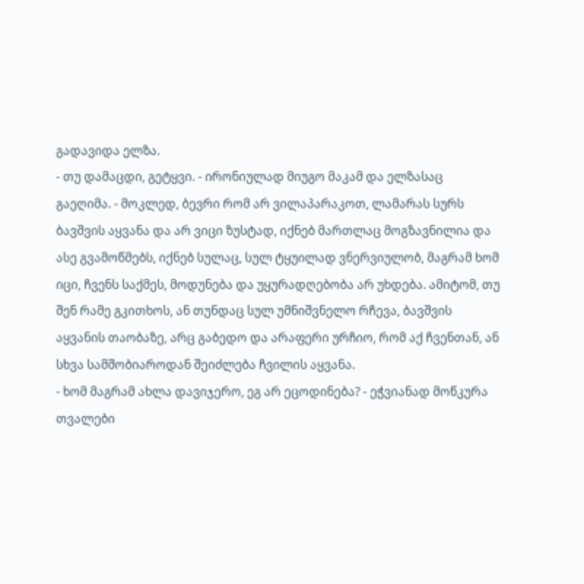გადავიდა ელზა.
- თუ დამაცდი, გეტყვი. - ირონიულად მიუგო მაკამ და ელზასაც გაეღიმა. - მოკლედ, ბევრი რომ არ ვილაპარაკოთ, ლამარას სურს ბავშვის აყვანა და არ ვიცი ზუსტად, იქნებ მართლაც მოგზავნილია და ასე გვამოწმებს, იქნებ სულაც, სულ ტყუილად ვნერვიულობ, მაგრამ ხომ იცი, ჩვენს საქმეს, მოდუნება და უყურადღებობა არ უხდება. ამიტომ, თუ შენ რამე გკითხოს, ან თუნდაც სულ უმნიშვნელო რჩევა, ბავშვის აყვანის თაობაზე, არც გაბედო და არაფერი ურჩიო, რომ აქ ჩვენთან, ან სხვა სამშობიაროდან შეიძლება ჩვილის აყვანა.
- ხომ მაგრამ ახლა დავიჯერო, ეგ არ ეცოდინება? - ეჭვიანად მოწკურა თვალები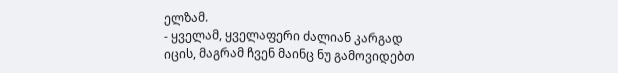ელზამ.
- ყველამ, ყველაფერი ძალიან კარგად იცის, მაგრამ ჩვენ მაინც ნუ გამოვიდებთ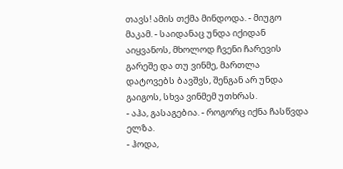თავს! ამის თქმა მინდოდა. - მიუგო მაკამ. - საიდანაც უნდა იქიდან აიყვანოს, მხოლოდ ჩვენი ჩარევის გარეშე და თუ ვინმე, მართლა დატოვებს ბავშვს, შენგან არ უნდა გაიგოს, სხვა ვინმემ უთხრას.
- აჰა, გასაგებია. - როგორც იქნა ჩასწვდა ელზა.
- ჰოდა,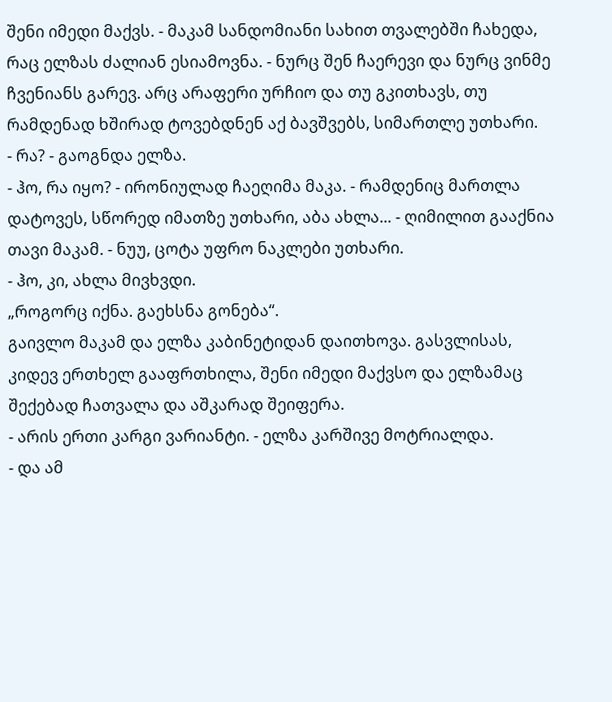შენი იმედი მაქვს. - მაკამ სანდომიანი სახით თვალებში ჩახედა, რაც ელზას ძალიან ესიამოვნა. - ნურც შენ ჩაერევი და ნურც ვინმე ჩვენიანს გარევ. არც არაფერი ურჩიო და თუ გკითხავს, თუ რამდენად ხშირად ტოვებდნენ აქ ბავშვებს, სიმართლე უთხარი.
- რა? - გაოგნდა ელზა.
- ჰო, რა იყო? - ირონიულად ჩაეღიმა მაკა. - რამდენიც მართლა დატოვეს, სწორედ იმათზე უთხარი, აბა ახლა... - ღიმილით გააქნია თავი მაკამ. - ნუუ, ცოტა უფრო ნაკლები უთხარი.
- ჰო, კი, ახლა მივხვდი.
„როგორც იქნა. გაეხსნა გონება“.
გაივლო მაკამ და ელზა კაბინეტიდან დაითხოვა. გასვლისას, კიდევ ერთხელ გააფრთხილა, შენი იმედი მაქვსო და ელზამაც შექებად ჩათვალა და აშკარად შეიფერა.
- არის ერთი კარგი ვარიანტი. - ელზა კარშივე მოტრიალდა.
- და ამ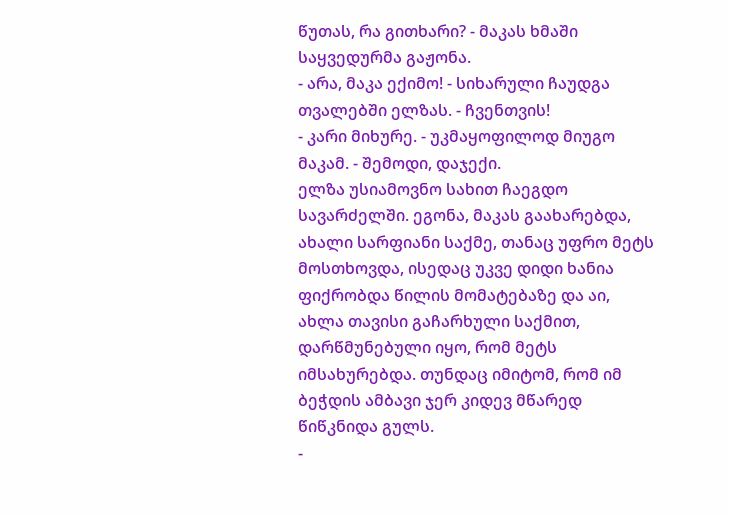წუთას, რა გითხარი? - მაკას ხმაში საყვედურმა გაჟონა.
- არა, მაკა ექიმო! - სიხარული ჩაუდგა თვალებში ელზას. - ჩვენთვის!
- კარი მიხურე. - უკმაყოფილოდ მიუგო მაკამ. - შემოდი, დაჯექი.
ელზა უსიამოვნო სახით ჩაეგდო სავარძელში. ეგონა, მაკას გაახარებდა, ახალი სარფიანი საქმე, თანაც უფრო მეტს მოსთხოვდა, ისედაც უკვე დიდი ხანია ფიქრობდა წილის მომატებაზე და აი, ახლა თავისი გაჩარხული საქმით, დარწმუნებული იყო, რომ მეტს იმსახურებდა. თუნდაც იმიტომ, რომ იმ ბეჭდის ამბავი ჯერ კიდევ მწარედ წიწკნიდა გულს.
-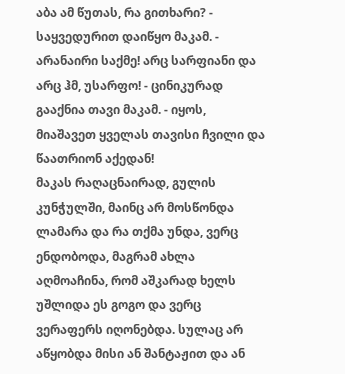აბა ამ წუთას, რა გითხარი? - საყვედურით დაიწყო მაკამ. - არანაირი საქმე! არც სარფიანი და არც ჰმ, უსარფო! - ცინიკურად გააქნია თავი მაკამ. - იყოს, მიაშავეთ ყველას თავისი ჩვილი და წაათრიონ აქედან!
მაკას რაღაცნაირად, გულის კუნჭულში, მაინც არ მოსწონდა ლამარა და რა თქმა უნდა, ვერც ენდობოდა, მაგრამ ახლა აღმოაჩინა, რომ აშკარად ხელს უშლიდა ეს გოგო და ვერც ვერაფერს იღონებდა. სულაც არ აწყობდა მისი ან შანტაჟით და ან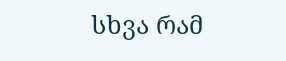სხვა რამ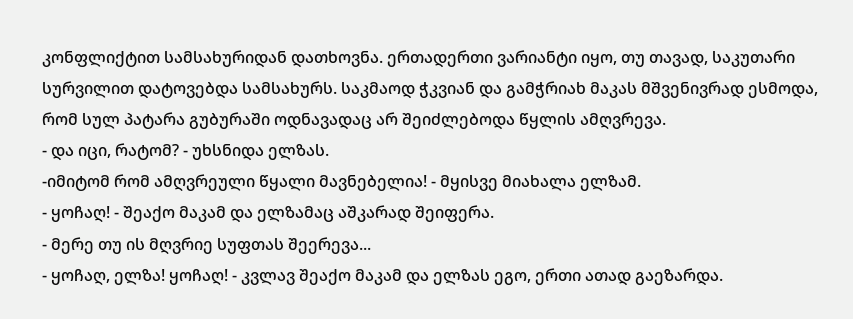კონფლიქტით სამსახურიდან დათხოვნა. ერთადერთი ვარიანტი იყო, თუ თავად, საკუთარი სურვილით დატოვებდა სამსახურს. საკმაოდ ჭკვიან და გამჭრიახ მაკას მშვენივრად ესმოდა, რომ სულ პატარა გუბურაში ოდნავადაც არ შეიძლებოდა წყლის ამღვრევა.
- და იცი, რატომ? - უხსნიდა ელზას.
-იმიტომ რომ ამღვრეული წყალი მავნებელია! - მყისვე მიახალა ელზამ.
- ყოჩაღ! - შეაქო მაკამ და ელზამაც აშკარად შეიფერა.
- მერე თუ ის მღვრიე სუფთას შეერევა...
- ყოჩაღ, ელზა! ყოჩაღ! - კვლავ შეაქო მაკამ და ელზას ეგო, ერთი ათად გაეზარდა.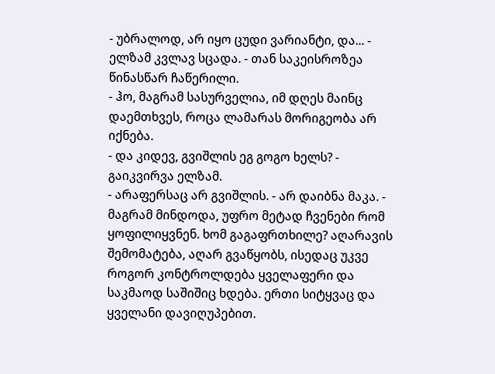- უბრალოდ, არ იყო ცუდი ვარიანტი, და... - ელზამ კვლავ სცადა. - თან საკეისროზეა წინასწარ ჩაწერილი.
- ჰო, მაგრამ სასურველია, იმ დღეს მაინც დაემთხვეს, როცა ლამარას მორიგეობა არ იქნება.
- და კიდევ, გვიშლის ეგ გოგო ხელს? - გაიკვირვა ელზამ.
- არაფერსაც არ გვიშლის. - არ დაიბნა მაკა. - მაგრამ მინდოდა, უფრო მეტად ჩვენები რომ ყოფილიყვნენ. ხომ გაგაფრთხილე? აღარავის შემომატება, აღარ გვაწყობს, ისედაც უკვე როგორ კონტროლდება ყველაფერი და საკმაოდ საშიშიც ხდება. ერთი სიტყვაც და ყველანი დავიღუპებით.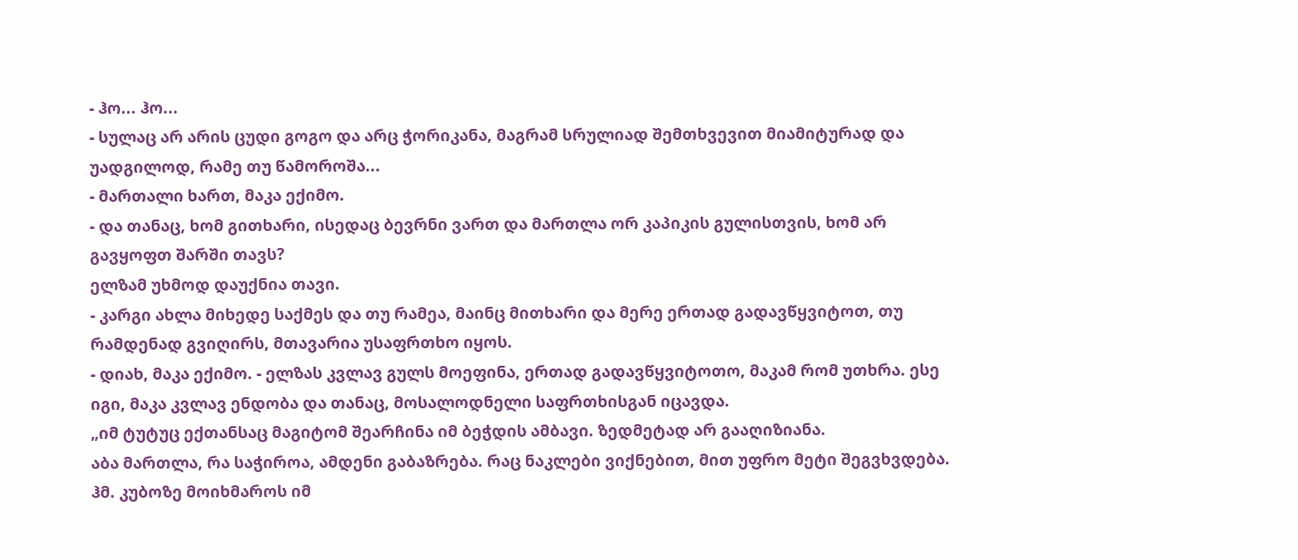- ჰო... ჰო...
- სულაც არ არის ცუდი გოგო და არც ჭორიკანა, მაგრამ სრულიად შემთხვევით მიამიტურად და უადგილოდ, რამე თუ წამოროშა...
- მართალი ხართ, მაკა ექიმო.
- და თანაც, ხომ გითხარი, ისედაც ბევრნი ვართ და მართლა ორ კაპიკის გულისთვის, ხომ არ გავყოფთ შარში თავს?
ელზამ უხმოდ დაუქნია თავი.
- კარგი ახლა მიხედე საქმეს და თუ რამეა, მაინც მითხარი და მერე ერთად გადავწყვიტოთ, თუ რამდენად გვიღირს, მთავარია უსაფრთხო იყოს.
- დიახ, მაკა ექიმო. - ელზას კვლავ გულს მოეფინა, ერთად გადავწყვიტოთო, მაკამ რომ უთხრა. ესე იგი, მაკა კვლავ ენდობა და თანაც, მოსალოდნელი საფრთხისგან იცავდა.
„იმ ტუტუც ექთანსაც მაგიტომ შეარჩინა იმ ბეჭდის ამბავი. ზედმეტად არ გააღიზიანა.
აბა მართლა, რა საჭიროა, ამდენი გაბაზრება. რაც ნაკლები ვიქნებით, მით უფრო მეტი შეგვხვდება. ჰმ. კუბოზე მოიხმაროს იმ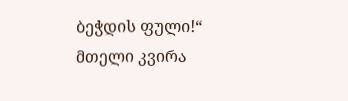ბეჭდის ფული!“
მთელი კვირა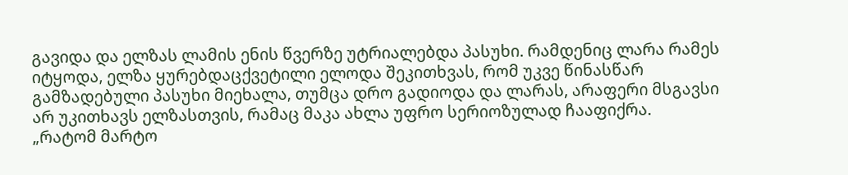გავიდა და ელზას ლამის ენის წვერზე უტრიალებდა პასუხი. რამდენიც ლარა რამეს იტყოდა, ელზა ყურებდაცქვეტილი ელოდა შეკითხვას, რომ უკვე წინასწარ გამზადებული პასუხი მიეხალა, თუმცა დრო გადიოდა და ლარას, არაფერი მსგავსი არ უკითხავს ელზასთვის, რამაც მაკა ახლა უფრო სერიოზულად ჩააფიქრა.
„რატომ მარტო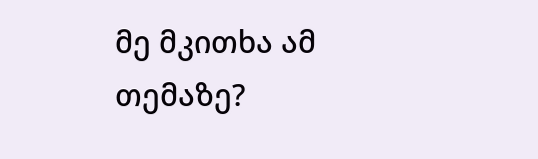მე მკითხა ამ თემაზე?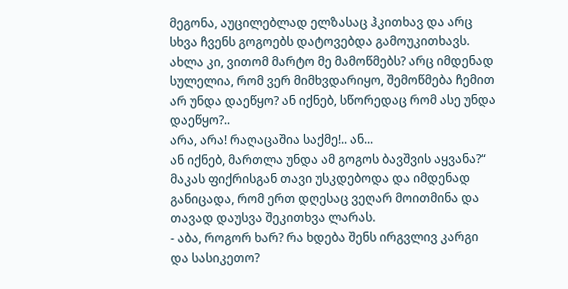მეგონა, აუცილებლად ელზასაც ჰკითხავ და არც სხვა ჩვენს გოგოებს დატოვებდა გამოუკითხავს. ახლა კი, ვითომ მარტო მე მამოწმებს? არც იმდენად სულელია, რომ ვერ მიმხვდარიყო, შემოწმება ჩემით არ უნდა დაეწყო? ან იქნებ, სწორედაც რომ ასე უნდა დაეწყო?..
არა, არა! რაღაცაშია საქმე!.. ან...
ან იქნებ, მართლა უნდა ამ გოგოს ბავშვის აყვანა?“
მაკას ფიქრისგან თავი უსკდებოდა და იმდენად განიცადა, რომ ერთ დღესაც ვეღარ მოითმინა და თავად დაუსვა შეკითხვა ლარას.
- აბა, როგორ ხარ? რა ხდება შენს ირგვლივ კარგი და სასიკეთო?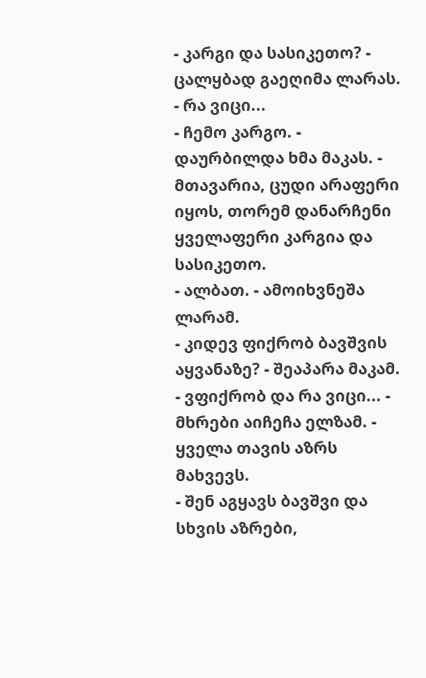- კარგი და სასიკეთო? - ცალყბად გაეღიმა ლარას. - რა ვიცი...
- ჩემო კარგო. - დაურბილდა ხმა მაკას. - მთავარია, ცუდი არაფერი იყოს, თორემ დანარჩენი ყველაფერი კარგია და სასიკეთო.
- ალბათ. - ამოიხვნეშა ლარამ.
- კიდევ ფიქრობ ბავშვის აყვანაზე? - შეაპარა მაკამ.
- ვფიქრობ და რა ვიცი... - მხრები აიჩეჩა ელზამ. - ყველა თავის აზრს მახვევს.
- შენ აგყავს ბავშვი და სხვის აზრები,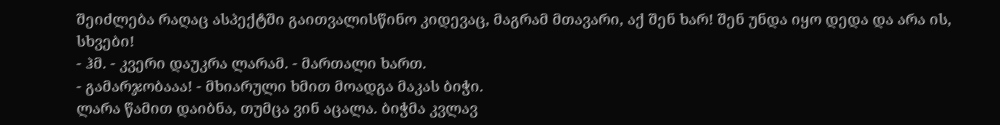შეიძლება რაღაც ასპექტში გაითვალისწინო კიდევაც, მაგრამ მთავარი, აქ შენ ხარ! შენ უნდა იყო დედა და არა ის, სხვები!
- ჰმ. - კვერი დაუკრა ლარამ. - მართალი ხართ.
- გამარჯობააა! - მხიარული ხმით მოადგა მაკას ბიჭი.
ლარა წამით დაიბნა, თუმცა ვინ აცალა. ბიჭმა კვლავ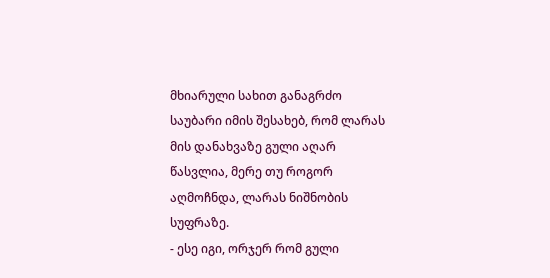მხიარული სახით განაგრძო საუბარი იმის შესახებ, რომ ლარას მის დანახვაზე გული აღარ წასვლია, მერე თუ როგორ აღმოჩნდა, ლარას ნიშნობის სუფრაზე.
- ესე იგი, ორჯერ რომ გული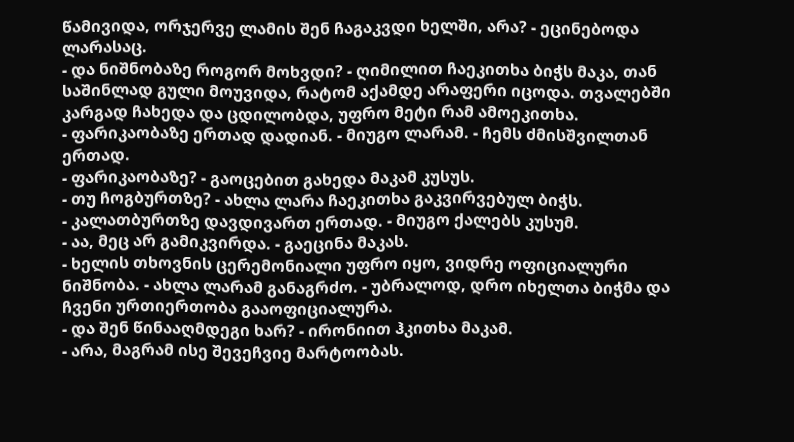წამივიდა, ორჯერვე ლამის შენ ჩაგაკვდი ხელში, არა? - ეცინებოდა ლარასაც.
- და ნიშნობაზე როგორ მოხვდი? - ღიმილით ჩაეკითხა ბიჭს მაკა, თან საშინლად გული მოუვიდა, რატომ აქამდე არაფერი იცოდა. თვალებში კარგად ჩახედა და ცდილობდა, უფრო მეტი რამ ამოეკითხა.
- ფარიკაობაზე ერთად დადიან. - მიუგო ლარამ. - ჩემს ძმისშვილთან ერთად.
- ფარიკაობაზე? - გაოცებით გახედა მაკამ კუსუს.
- თუ ჩოგბურთზე? - ახლა ლარა ჩაეკითხა გაკვირვებულ ბიჭს.
- კალათბურთზე დავდივართ ერთად. - მიუგო ქალებს კუსუმ.
- აა, მეც არ გამიკვირდა. - გაეცინა მაკას.
- ხელის თხოვნის ცერემონიალი უფრო იყო, ვიდრე ოფიციალური ნიშნობა. - ახლა ლარამ განაგრძო. - უბრალოდ, დრო იხელთა ბიჭმა და ჩვენი ურთიერთობა გააოფიციალურა.
- და შენ წინააღმდეგი ხარ? - ირონიით ჰკითხა მაკამ.
- არა, მაგრამ ისე შევეჩვიე მარტოობას.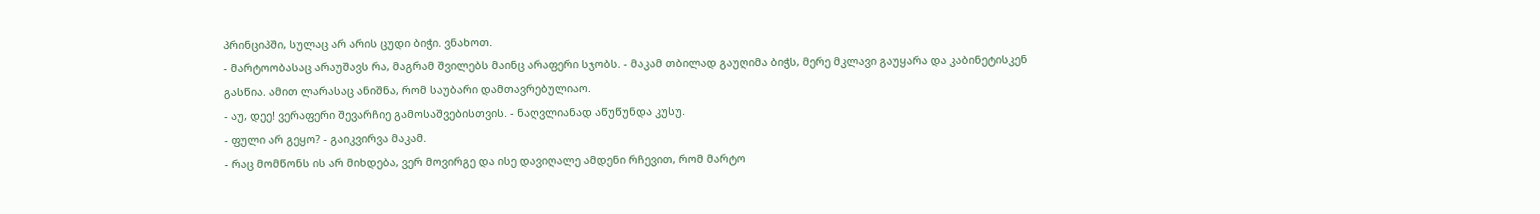პრინციპში, სულაც არ არის ცუდი ბიჭი. ვნახოთ.
- მარტოობასაც არაუშავს რა, მაგრამ შვილებს მაინც არაფერი სჯობს. - მაკამ თბილად გაუღიმა ბიჭს, მერე მკლავი გაუყარა და კაბინეტისკენ გასწია. ამით ლარასაც ანიშნა, რომ საუბარი დამთავრებულიაო.
- აუ, დეე! ვერაფერი შევარჩიე გამოსაშვებისთვის. - ნაღვლიანად აწუწუნდა კუსუ.
- ფული არ გეყო? - გაიკვირვა მაკამ.
- რაც მომწონს ის არ მიხდება, ვერ მოვირგე და ისე დავიღალე ამდენი რჩევით, რომ მარტო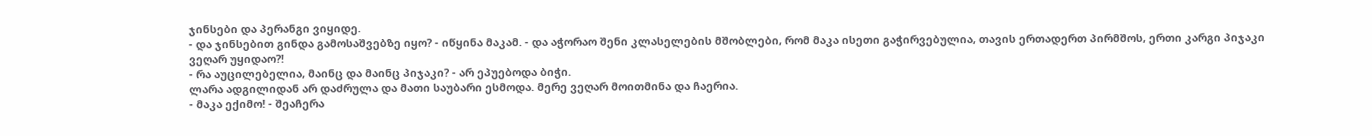ჯინსები და პერანგი ვიყიდე.
- და ჯინსებით გინდა გამოსაშვებზე იყო? - იწყინა მაკამ. - და აჭორაო შენი კლასელების მშობლები, რომ მაკა ისეთი გაჭირვებულია, თავის ერთადერთ პირმშოს, ერთი კარგი პიჯაკი ვეღარ უყიდაო?!
- რა აუცილებელია, მაინც და მაინც პიჯაკი? - არ ეპუებოდა ბიჭი.
ლარა ადგილიდან არ დაძრულა და მათი საუბარი ესმოდა. მერე ვეღარ მოითმინა და ჩაერია.
- მაკა ექიმო! - შეაჩერა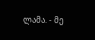ლამა. - მე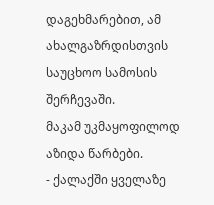დაგეხმარებით, ამ ახალგაზრდისთვის საუცხოო სამოსის შერჩევაში.
მაკამ უკმაყოფილოდ აზიდა წარბები.
- ქალაქში ყველაზე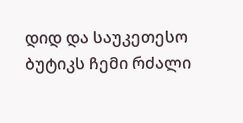დიდ და საუკეთესო ბუტიკს ჩემი რძალი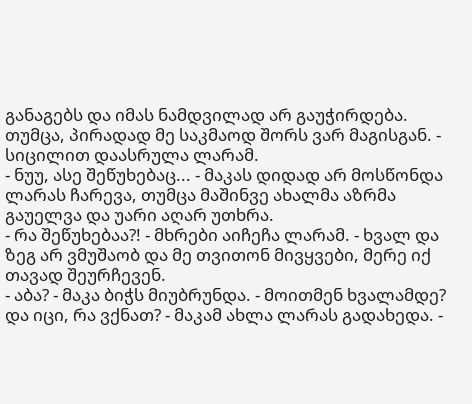განაგებს და იმას ნამდვილად არ გაუჭირდება. თუმცა, პირადად მე საკმაოდ შორს ვარ მაგისგან. - სიცილით დაასრულა ლარამ.
- ნუუ, ასე შეწუხებაც... - მაკას დიდად არ მოსწონდა ლარას ჩარევა, თუმცა მაშინვე ახალმა აზრმა გაუელვა და უარი აღარ უთხრა.
- რა შეწუხებაა?! - მხრები აიჩეჩა ლარამ. - ხვალ და ზეგ არ ვმუშაობ და მე თვითონ მივყვები, მერე იქ თავად შეურჩევენ.
- აბა? - მაკა ბიჭს მიუბრუნდა. - მოითმენ ხვალამდე? და იცი, რა ვქნათ? - მაკამ ახლა ლარას გადახედა. -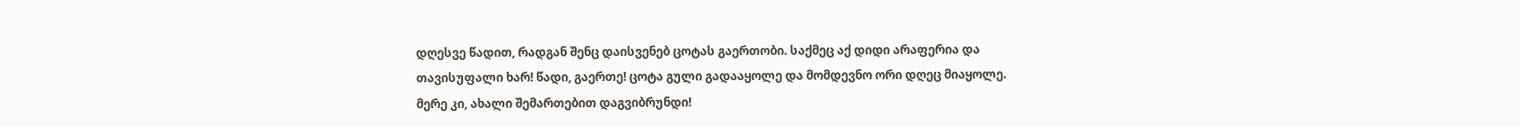დღესვე წადით, რადგან შენც დაისვენებ ცოტას გაერთობი. საქმეც აქ დიდი არაფერია და თავისუფალი ხარ! წადი, გაერთე! ცოტა გული გადააყოლე და მომდევნო ორი დღეც მიაყოლე. მერე კი, ახალი შემართებით დაგვიბრუნდი!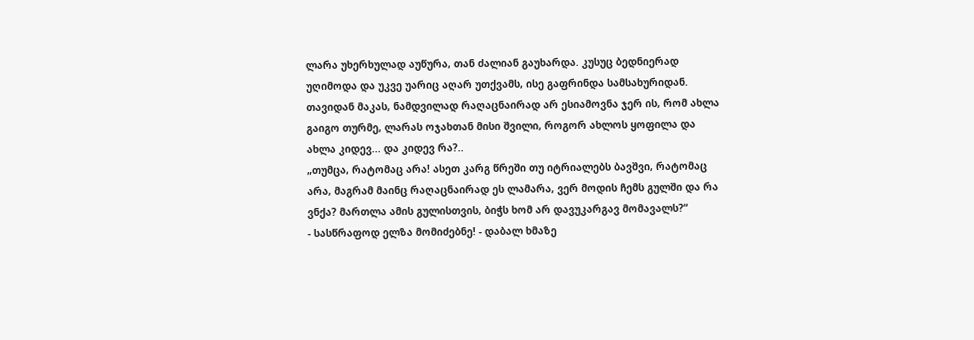ლარა უხერხულად აუწურა, თან ძალიან გაუხარდა. კუსუც ბედნიერად უღიმოდა და უკვე უარიც აღარ უთქვამს, ისე გაფრინდა სამსახურიდან.
თავიდან მაკას, ნამდვილად რაღაცნაირად არ ესიამოვნა ჯერ ის, რომ ახლა გაიგო თურმე, ლარას ოჯახთან მისი შვილი, როგორ ახლოს ყოფილა და ახლა კიდევ... და კიდევ რა?..
„თუმცა, რატომაც არა! ასეთ კარგ წრეში თუ იტრიალებს ბავშვი, რატომაც არა, მაგრამ მაინც რაღაცნაირად ეს ლამარა, ვერ მოდის ჩემს გულში და რა ვნქა? მართლა ამის გულისთვის, ბიჭს ხომ არ დავუკარგავ მომავალს?“
- სასწრაფოდ ელზა მომიძებნე! - დაბალ ხმაზე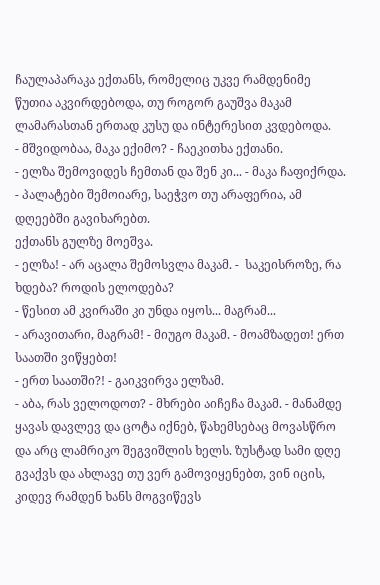ჩაულაპარაკა ექთანს, რომელიც უკვე რამდენიმე წუთია აკვირდებოდა, თუ როგორ გაუშვა მაკამ ლამარასთან ერთად კუსუ და ინტერესით კვდებოდა.
- მშვიდობაა, მაკა ექიმო? - ჩაეკითხა ექთანი.
- ელზა შემოვიდეს ჩემთან და შენ კი... - მაკა ჩაფიქრდა. - პალატები შემოიარე, საეჭვო თუ არაფერია, ამ დღეებში გავიხარებთ.
ექთანს გულზე მოეშვა.
- ელზა! - არ აცალა შემოსვლა მაკამ. -  საკეისროზე, რა ხდება? როდის ელოდება?
- წესით ამ კვირაში კი უნდა იყოს... მაგრამ...
- არავითარი, მაგრამ! - მიუგო მაკამ. - მოამზადეთ! ერთ საათში ვიწყებთ!
- ერთ საათში?! - გაიკვირვა ელზამ.
- აბა, რას ველოდოთ? - მხრები აიჩეჩა მაკამ. - მანამდე ყავას დავლევ და ცოტა იქნებ, წახემსებაც მოვასწრო და არც ლამრიკო შეგვიშლის ხელს. ზუსტად სამი დღე გვაქვს და ახლავე თუ ვერ გამოვიყენებთ, ვინ იცის, კიდევ რამდენ ხანს მოგვიწევს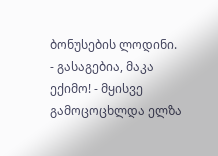ბონუსების ლოდინი.
- გასაგებია, მაკა ექიმო! - მყისვე გამოცოცხლდა ელზა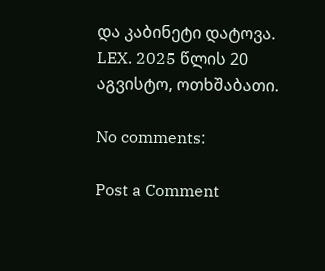და კაბინეტი დატოვა.
LEX. 2025 წლის 20 აგვისტო, ოთხშაბათი.

No comments:

Post a Comment